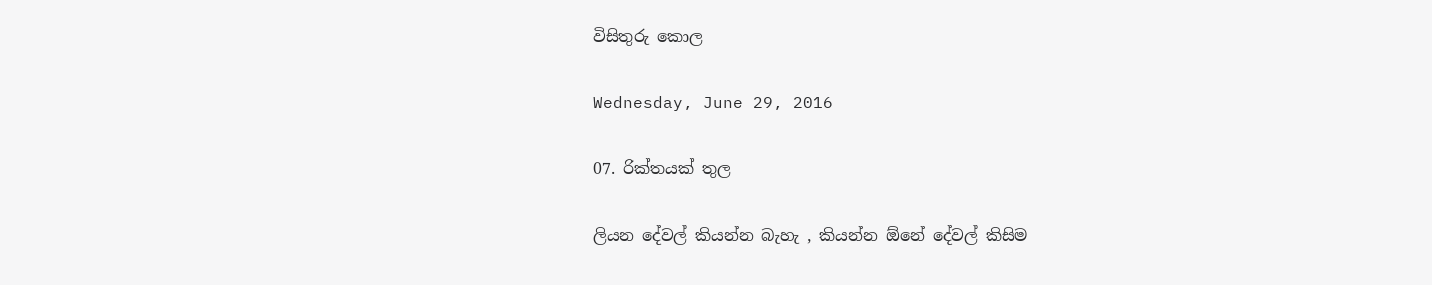විසිතුරු කොල

Wednesday, June 29, 2016

07. රික්තයක් තුල

ලියන දේවල් කියන්න බැහැ , කියන්න ඕනේ දේවල් කිසිම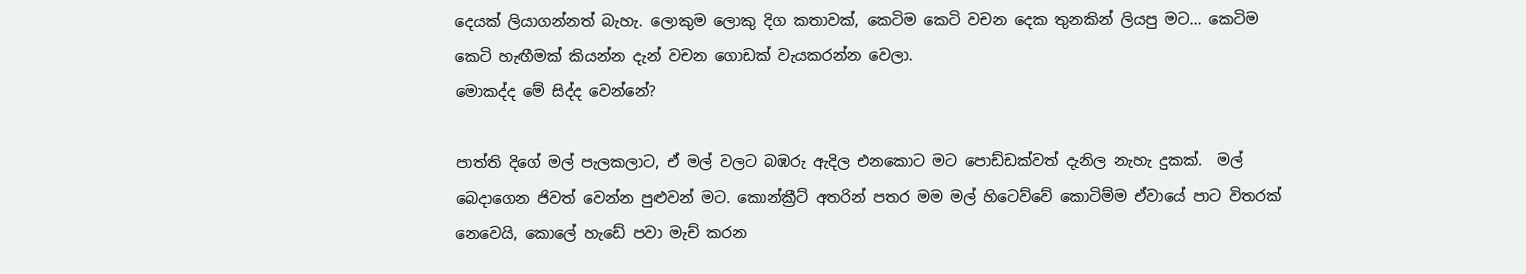දෙයක් ලියාගන්නත් බැහැ. ලොකුම ලොකු දිග කතාවක්, කෙටිම කෙටි වචන දෙක තුනකින් ලියපු මට... කෙටිම කෙටි හැඟීමක් කියන්න දැන් වචන ගොඩක් වැයකරන්න වෙලා.
මොකද්ද මේ සිද්ද වෙන්නේ?

පාත්ති දිගේ මල් පැලකලාට, ඒ මල් වලට බඹරු ඇදිල එනකොට මට පොඩ්ඩක්වත් දැනිල නැහැ දුකක්.  මල් බෙදාගෙන ජිවත් වෙන්න පුළුවන් මට. කොන්ක්‍රීට් අතරින් පතර මම මල් හිටෙව්වේ කොටිම්ම ඒවායේ පාට විතරක් නෙවෙයි, කොලේ හැඩේ පවා මැච් කරන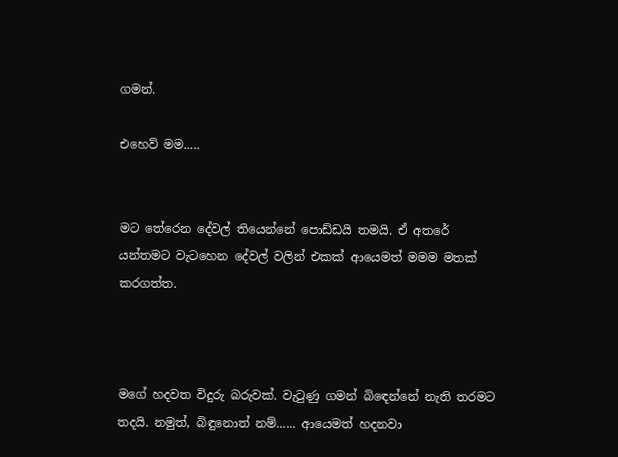ගමන්.

එහෙව් මම.....


මට තේරෙන දේවල් තියෙන්නේ පොඩ්ඩයි තමයි. ඒ අතරේ යන්තමට වැටහෙන දේවල් වලින් එකක් ආයෙමත් මමම මතක් කරගත්ත.



මගේ හදවත විදුරු බරුවක්. වැටුණු ගමන් බිඳෙන්නේ නැති තරමට තදයි. නමුත්, බිඳුනොත් නම්...... ආයෙමත් හදනවා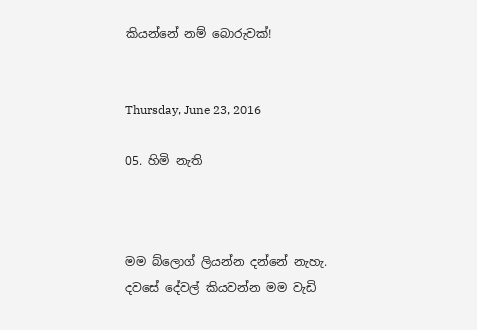කියන්නේ නම් බොරුවක්!


Thursday, June 23, 2016

05. හිමි නැති



මම බ්ලොග් ලියන්න දන්නේ නැහැ. දවසේ දේවල් කියවන්න මම වැඩි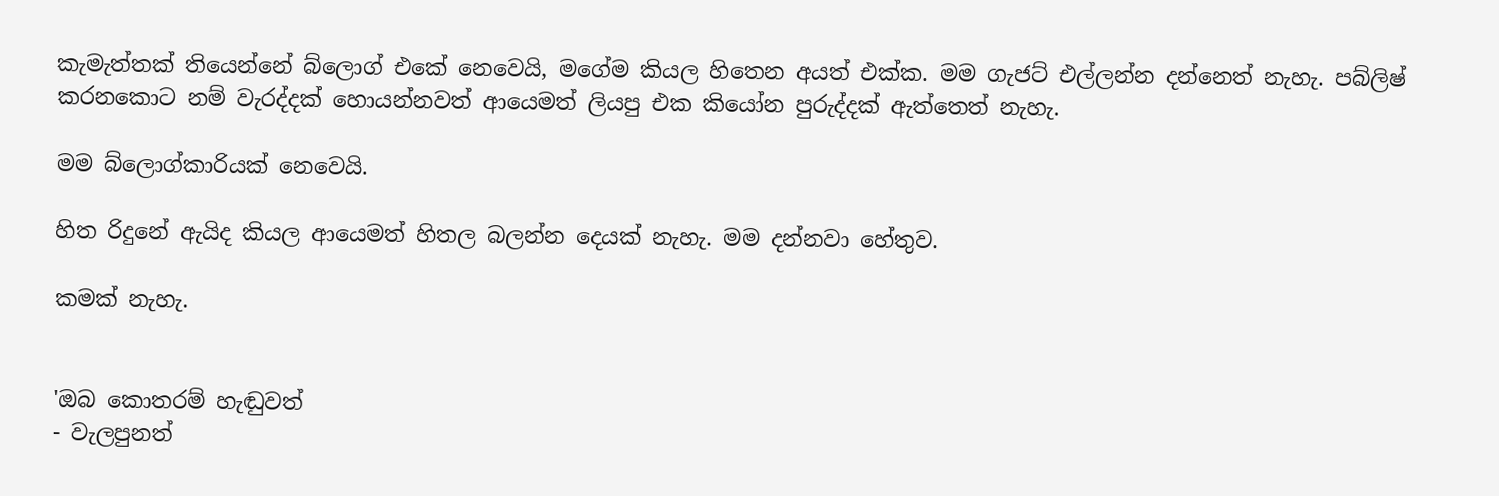කැමැත්තක් තියෙන්නේ බ්ලොග් එකේ නෙවෙයි, මගේම කියල හිතෙන අයත් එක්ක. මම ගැජට් එල්ලන්න දන්නෙත් නැහැ. පබ්ලිෂ් කරනකොට නම් වැරද්දක් හොයන්නවත් ආයෙමත් ලියපු එක කියෝන පුරුද්දක් ඇත්තෙත් නැහැ.

මම බ්ලොග්කාරියක් නෙවෙයි.

හිත රිදුනේ ඇයිද කියල ආයෙමත් හිතල බලන්න දෙයක් නැහැ. මම දන්නවා හේතුව.

කමක් නැහැ.


'ඔබ කොතරම් හැඬුවත්
- වැලපුනත්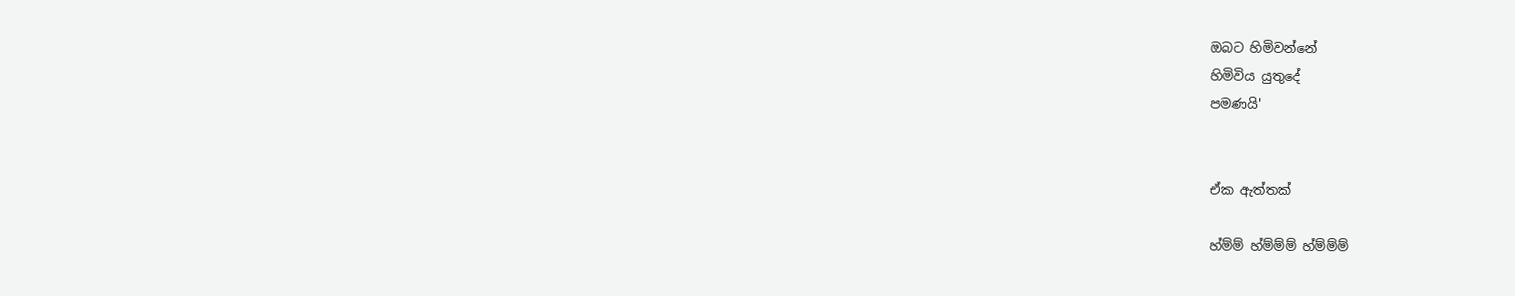ඔබට හිමිවන්නේ
හිමිවිය යුතුදේ
පමණයි'


ඒක ඇත්තක්

හ්ම්ම් හ්ම්ම්ම් හ්ම්ම්ම්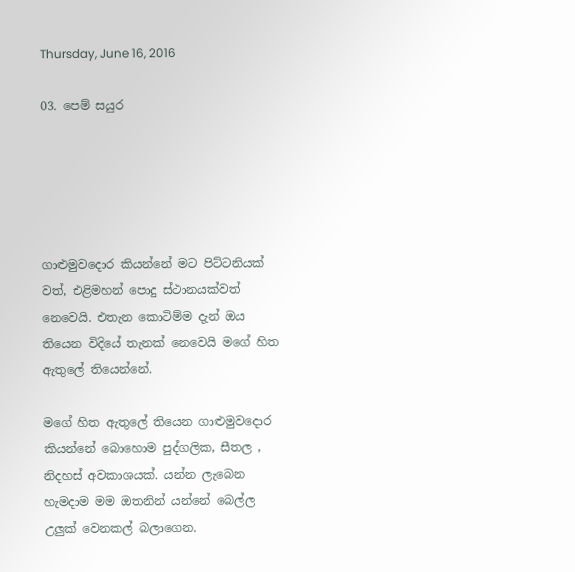Thursday, June 16, 2016

03. පෙම් සයුර





ගාළුමුවදොර කියන්නේ මට පිට්ටනියක් වත්, එළිමහන් පොදු ස්ථානයක්වත් නෙවෙයි. එතැන කොටිම්ම දැන් ඔය තියෙන විදියේ තැනක් නෙවෙයි මගේ හිත ඇතුලේ තියෙන්නේ.

මගේ හිත ඇතුලේ තියෙන ගාළුමුවදොර කියන්නේ බොහොම පුද්ගලික, සීතල , නිදහස් අවකාශයක්. යන්න ලැබෙන හැමදාම මම ඔතනින් යන්නේ බෙල්ල උලුක් වෙනකල් බලාගෙන.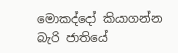මොකද්දෝ කියාගන්න බැරි ජාතියේ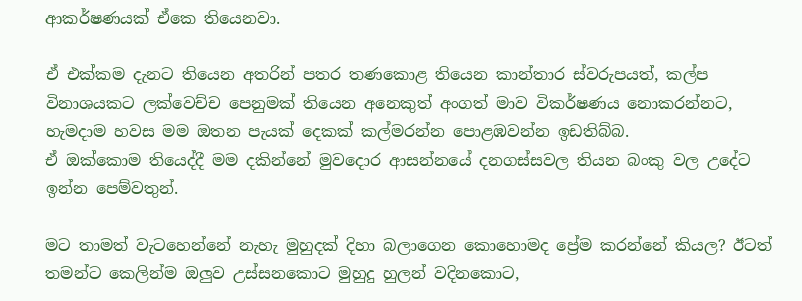ආකර්ෂණයක් ඒකෙ තියෙනවා.

ඒ එක්කම දැනට තියෙන අතරින් පතර තණකොළ තියෙන කාන්තාර ස්වරුපයත්, කල්ප විනාශයකට ලක්වෙච්ච පෙනුමක් තියෙන අනෙකුත් අංගත් මාව විකර්ෂණය නොකරන්නට, හැමදාම හවස මම ඔතන පැයක් දෙකක් කල්මරන්න පොළඹවන්න ඉඩතිබ්බ.
ඒ ඔක්කොම තියෙද්දී මම දකින්නේ මුවදොර ආසන්නයේ දනගස්සවල තියන බංකු වල උදේට ඉන්න පෙම්වතුන්.

මට තාමත් වැටහෙන්නේ නැහැ මුහුදක් දිහා බලාගෙන කොහොමද ප්‍රේම කරන්නේ කියල? ඊටත් තමන්ට කෙලින්ම ඔලුව උස්සනකොට මුහුදු හුලන් වදිනකොට,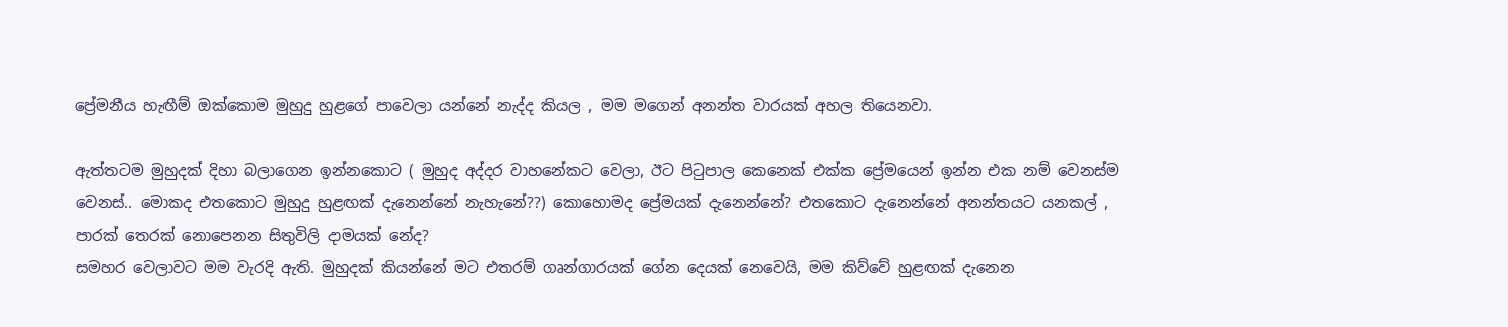ප්‍රේමනීය හැඟීම් ඔක්කොම මුහුදු හුළගේ පාවෙලා යන්නේ නැද්ද කියල , මම මගෙන් අනන්ත වාරයක් අහල තියෙනවා.

ඇත්තටම මුහුදක් දිහා බලාගෙන ඉන්නකොට ( මුහුද අද්දර වාහනේකට වෙලා, ඊට පිටුපාල කෙනෙක් එක්ක ප්‍රේමයෙන් ඉන්න එක නම් වෙනස්ම වෙනස්.. මොකද එතකොට මුහුදු හුළඟක් දැනෙන්නේ නැහැනේ??) කොහොමද ප්‍රේමයක් දැනෙන්නේ? එතකොට දැනෙන්නේ අනන්තයට යනකල් , පාරක් තෙරක් නොපෙනන සිතුවිලි දාමයක් නේද?
සමහර වෙලාවට මම වැරදි ඇති. මුහුදක් කියන්නේ මට එතරම් ගෘන්ගාරයක් ගේන දෙයක් නෙවෙයි, මම කිව්වේ හුළඟක් දැනෙන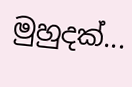මුහුදක්...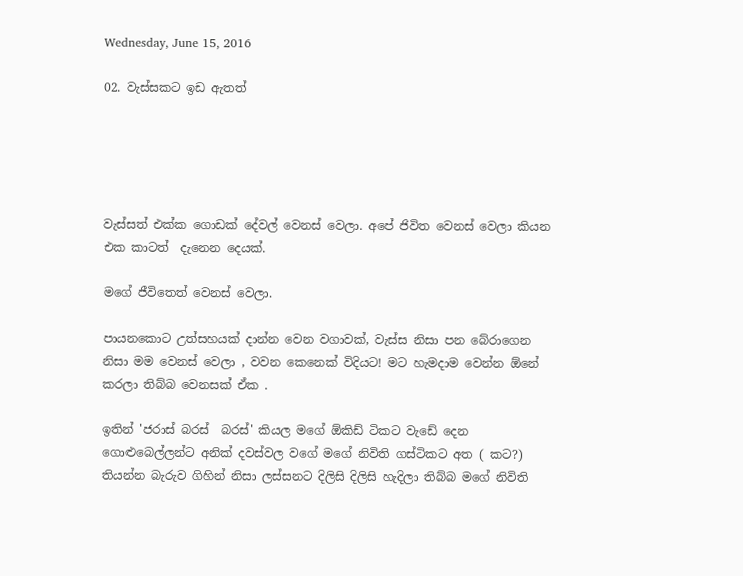Wednesday, June 15, 2016

02. වැස්සකට ඉඩ ඇතත්





වැස්සත් එක්ක ගොඩක් දේවල් වෙනස් වෙලා. අපේ ජිවිත වෙනස් වෙලා කියන එක කාටත්  දැනෙන දෙයක්.

මගේ ජීවිතෙත් වෙනස් වෙලා.

පායනකොට උත්සහයක් දාන්න වෙන වගාවක්, වැස්ස නිසා පන බේරාගෙන නිසා මම වෙනස් වෙලා , වවන කෙනෙක් විදියට! මට හැමදාම වෙන්න ඕනේ කරලා තිබ්බ වෙනසක් ඒක .

ඉතින් 'ජරාස් බරස්  බරස්' කියල මගේ ඕකිඩ් ටිකට වැඩේ දෙන ගොළුබෙල්ලන්ට අනික් දවස්වල වගේ මගේ නිවිති ගස්ටිකට අත ( කට?) තියන්න බැරුව ගිහින් නිසා ලස්සනට දිලිසි දිලිසි හැදිලා තිබ්බ මගේ නිවිති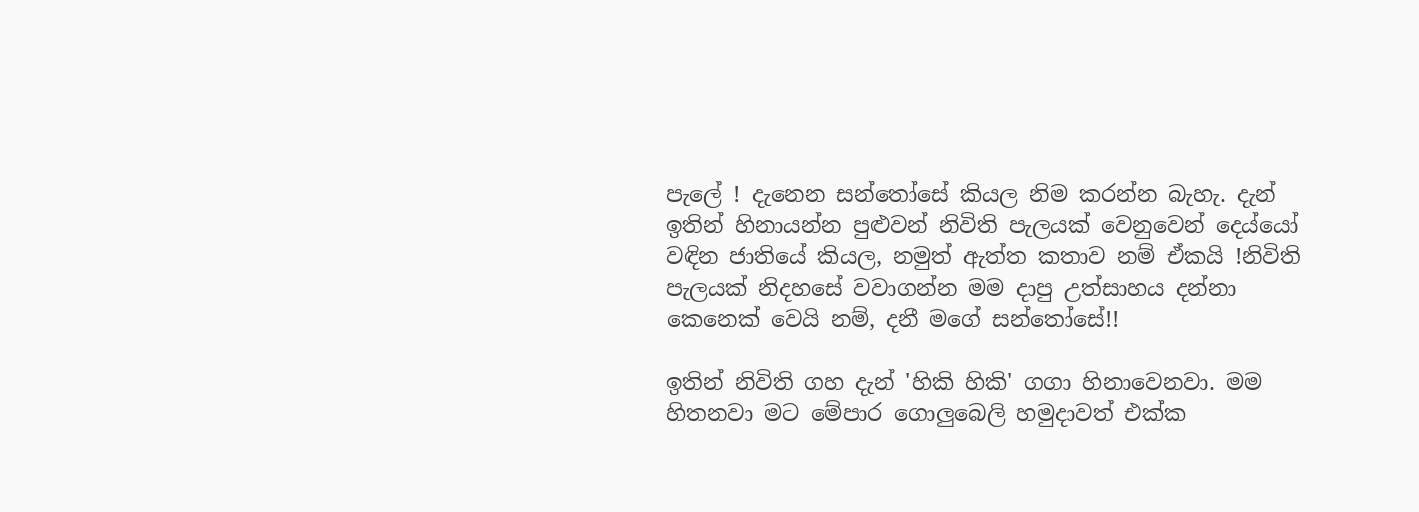පැලේ ! දැනෙන සන්තෝසේ කියල නිම කරන්න බැහැ. දැන් ඉතින් හිනායන්න පුළුවන් නිවිති පැලයක් වෙනුවෙන් දෙය්යෝ වඳින ජාතියේ කියල, නමුත් ඇත්ත කතාව නම් ඒකයි !නිවිති පැලයක් නිදහසේ වවාගන්න මම දාපු උත්සාහය දන්නා කෙනෙක් වෙයි නම්, දනී මගේ සන්තෝසේ!!

ඉතින් නිවිති ගහ දැන් 'හිකි හිකි' ගගා හිනාවෙනවා. මම හිතනවා මට මේපාර ගොලුබෙලි හමුදාවත් එක්ක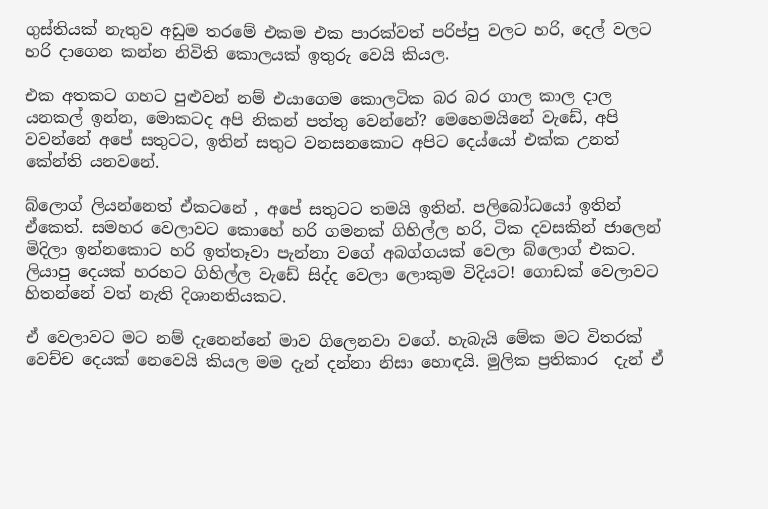ගුස්තියක් නැතුව අඩුම තරමේ එකම එක පාරක්වත් පරිප්පු වලට හරි, දෙල් වලට හරි දාගෙන කන්න නිවිති කොලයක් ඉතුරු වෙයි කියල.

එක අතකට ගහට පුළුවන් නම් එයාගෙම කොලටික බර බර ගාල කාල දාල යනකල් ඉන්න, මොකටද අපි නිකන් පත්තු වෙන්නේ? මෙහෙමයිනේ වැඩේ, අපි වවන්නේ අපේ සතුටට, ඉතින් සතුට වනසනකොට අපිට දෙය්යෝ එක්ක උනත් කේන්ති යනවනේ.

බ්ලොග් ලියන්නෙත් ඒකටනේ , අපේ සතුටට තමයි ඉතින්. පලිබෝධයෝ ඉතින් ඒකෙත්. සමහර වෙලාවට කොහේ හරි ගමනක් ගිහිල්ල හරි, ටික දවසකින් ජාලෙන් මිදිලා ඉන්නකොට හරි ඉත්තෑවා පැන්නා වගේ අබග්ගයක් වෙලා බ්ලොග් එකට. ලියාපු දෙයක් හරහට ගිහිල්ල වැඩේ සිද්ද වෙලා ලොකුම විදියට! ගොඩක් වෙලාවට හිතන්නේ වත් නැති දිශානතියකට.

ඒ වෙලාවට මට නම් දැනෙන්නේ මාව ගිලෙනවා වගේ. හැබැයි මේක මට විතරක් වෙච්ච දෙයක් නෙවෙයි කියල මම දැන් දන්නා නිසා හොඳයි. මුලික ප්‍රතිකාර  දැන් ඒ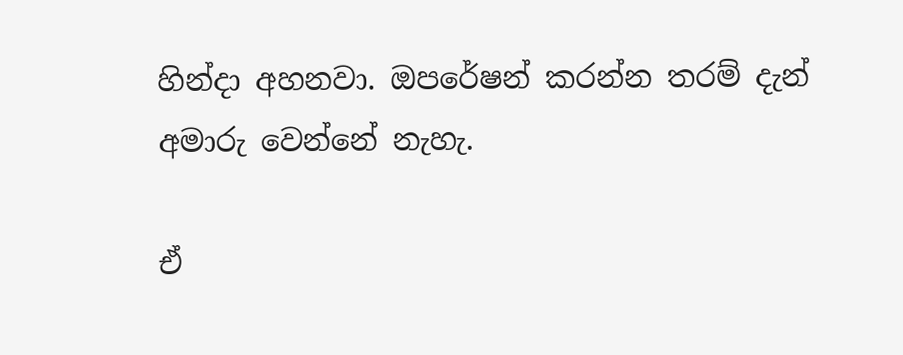හින්දා අහනවා. ඔපරේෂන් කරන්න තරම් දැන් අමාරු වෙන්නේ නැහැ.

ඒ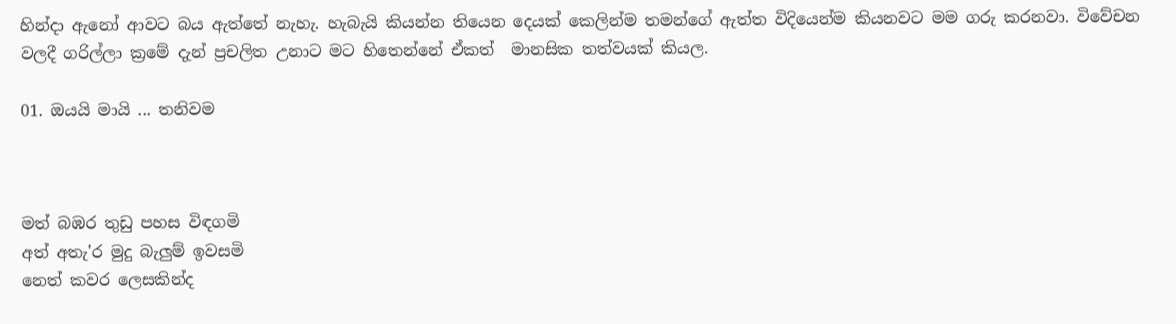හින්දා ඇනෝ ආවට බය ඇත්තේ නැහැ. හැබැයි කියන්න තියෙන දෙයක් කෙලින්ම තමන්ගේ ඇත්ත විදියෙන්ම කියනවට මම ගරු කරනවා. විවේචන වලදී ගරිල්ලා ක්‍රමේ දැන් ප්‍රචලිත උනාට මට හිතෙන්නේ ඒකත්  මානසික තත්වයක් කියල.

01. ඔයයි මායි ... තනිවම



මත් බඹර තුඩු පහස විඳගමි
අත් අතැ'ර මුදු බැලුම් ඉවසමි
නෙත් කවර ලෙසකින්ද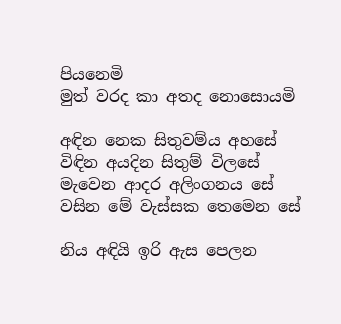පියනෙමි
මුත් වරද කා අතද නොසොයමි

අඳින නෙක සිතුවම්ය අහසේ
විඳින අයදින සිතුම් විලසේ
මැවෙන ආදර අලිංගනය සේ
වසින මේ වැස්සක තෙමෙන සේ

නිය අඳියි ඉරි ඇස පෙලන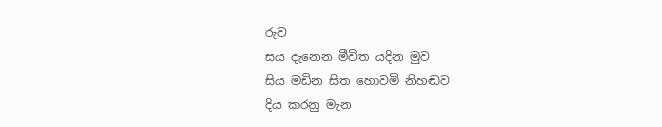රුව
සය දැනෙන මීවිත යදින මුව
සිය මඩින සිත හොවමි නිහඬව
දිය කරනු මැන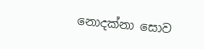නොදක්නා සොව